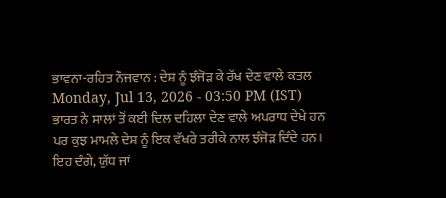ਭਾਵਨਾ-ਰਹਿਤ ਨੌਜਵਾਨ : ਦੇਸ਼ ਨੂੰ ਝੰਜੋੜ ਕੇ ਰੱਖ ਦੇਣ ਵਾਲੇ ਕਤਲ
Monday, Jul 13, 2026 - 03:50 PM (IST)
ਭਾਰਤ ਨੇ ਸਾਲਾਂ ਤੋਂ ਕਈ ਦਿਲ ਦਹਿਲਾ ਦੇਣ ਵਾਲੇ ਅਪਰਾਧ ਦੇਖੇ ਹਨ ਪਰ ਕੁਝ ਮਾਮਲੇ ਦੇਸ਼ ਨੂੰ ਇਕ ਵੱਖਰੇ ਤਰੀਕੇ ਨਾਲ ਝੰਜੋੜ ਦਿੰਦੇ ਹਨ। ਇਹ ਦੰਗੇ, ਯੁੱਧ ਜਾਂ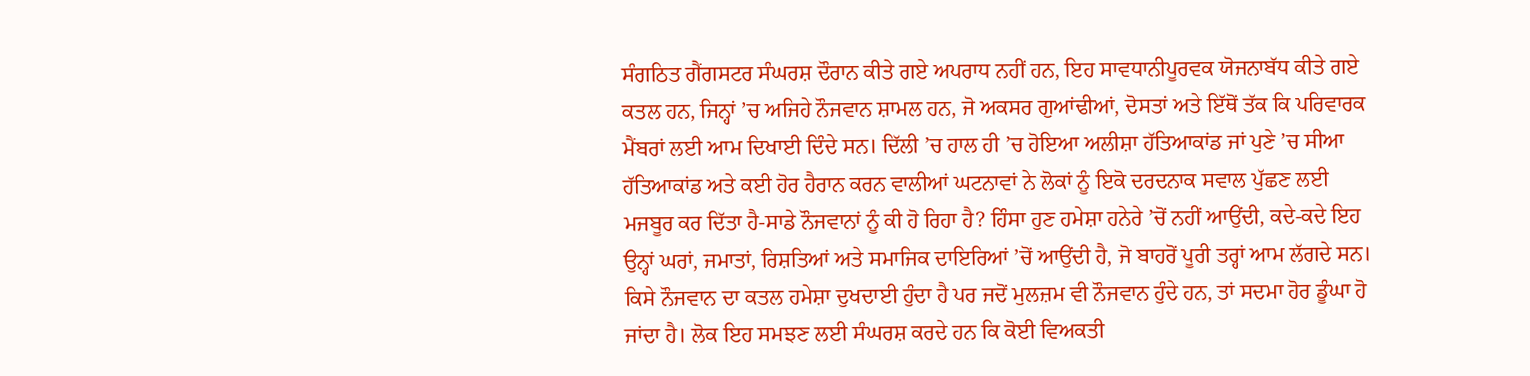ਸੰਗਠਿਤ ਗੈਂਗਸਟਰ ਸੰਘਰਸ਼ ਦੌਰਾਨ ਕੀਤੇ ਗਏ ਅਪਰਾਧ ਨਹੀਂ ਹਨ, ਇਹ ਸਾਵਧਾਨੀਪੂਰਵਕ ਯੋਜਨਾਬੱਧ ਕੀਤੇ ਗਏ ਕਤਲ ਹਨ, ਜਿਨ੍ਹਾਂ ’ਚ ਅਜਿਹੇ ਨੌਜਵਾਨ ਸ਼ਾਮਲ ਹਨ, ਜੋ ਅਕਸਰ ਗੁਆਂਢੀਆਂ, ਦੋਸਤਾਂ ਅਤੇ ਇੱਥੋਂ ਤੱਕ ਕਿ ਪਰਿਵਾਰਕ ਮੈਂਬਰਾਂ ਲਈ ਆਮ ਦਿਖਾਈ ਦਿੰਦੇ ਸਨ। ਦਿੱਲੀ ’ਚ ਹਾਲ ਹੀ ’ਚ ਹੋਇਆ ਅਲੀਸ਼ਾ ਹੱਤਿਆਕਾਂਡ ਜਾਂ ਪੁਣੇ ’ਚ ਸੀਆ ਹੱਤਿਆਕਾਂਡ ਅਤੇ ਕਈ ਹੋਰ ਹੈਰਾਨ ਕਰਨ ਵਾਲੀਆਂ ਘਟਨਾਵਾਂ ਨੇ ਲੋਕਾਂ ਨੂੰ ਇਕੋ ਦਰਦਨਾਕ ਸਵਾਲ ਪੁੱਛਣ ਲਈ ਮਜਬੂਰ ਕਰ ਦਿੱਤਾ ਹੈ-ਸਾਡੇ ਨੌਜਵਾਨਾਂ ਨੂੰ ਕੀ ਹੋ ਰਿਹਾ ਹੈ? ਹਿੰਸਾ ਹੁਣ ਹਮੇਸ਼ਾ ਹਨੇਰੇ ’ਚੋਂ ਨਹੀਂ ਆਉਂਦੀ, ਕਦੇ-ਕਦੇ ਇਹ ਉਨ੍ਹਾਂ ਘਰਾਂ, ਜਮਾਤਾਂ, ਰਿਸ਼ਤਿਆਂ ਅਤੇ ਸਮਾਜਿਕ ਦਾਇਰਿਆਂ ’ਚੋਂ ਆਉਂਦੀ ਹੈ, ਜੋ ਬਾਹਰੋਂ ਪੂਰੀ ਤਰ੍ਹਾਂ ਆਮ ਲੱਗਦੇ ਸਨ।
ਕਿਸੇ ਨੌਜਵਾਨ ਦਾ ਕਤਲ ਹਮੇਸ਼ਾ ਦੁਖਦਾਈ ਹੁੰਦਾ ਹੈ ਪਰ ਜਦੋਂ ਮੁਲਜ਼ਮ ਵੀ ਨੌਜਵਾਨ ਹੁੰਦੇ ਹਨ, ਤਾਂ ਸਦਮਾ ਹੋਰ ਡੂੰਘਾ ਹੋ ਜਾਂਦਾ ਹੈ। ਲੋਕ ਇਹ ਸਮਝਣ ਲਈ ਸੰਘਰਸ਼ ਕਰਦੇ ਹਨ ਕਿ ਕੋਈ ਵਿਅਕਤੀ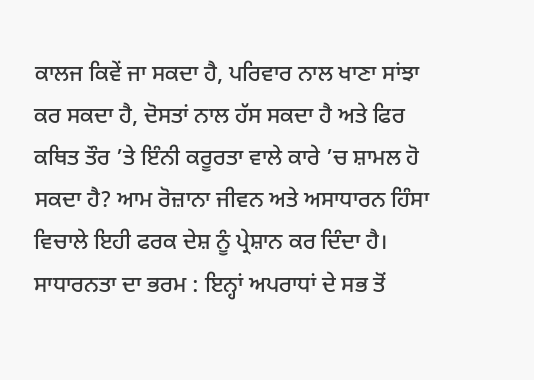ਕਾਲਜ ਕਿਵੇਂ ਜਾ ਸਕਦਾ ਹੈ, ਪਰਿਵਾਰ ਨਾਲ ਖਾਣਾ ਸਾਂਝਾ ਕਰ ਸਕਦਾ ਹੈ, ਦੋਸਤਾਂ ਨਾਲ ਹੱਸ ਸਕਦਾ ਹੈ ਅਤੇ ਫਿਰ ਕਥਿਤ ਤੌਰ ’ਤੇ ਇੰਨੀ ਕਰੂਰਤਾ ਵਾਲੇ ਕਾਰੇ ’ਚ ਸ਼ਾਮਲ ਹੋ ਸਕਦਾ ਹੈ? ਆਮ ਰੋਜ਼ਾਨਾ ਜੀਵਨ ਅਤੇ ਅਸਾਧਾਰਨ ਹਿੰਸਾ ਵਿਚਾਲੇ ਇਹੀ ਫਰਕ ਦੇਸ਼ ਨੂੰ ਪ੍ਰੇਸ਼ਾਨ ਕਰ ਦਿੰਦਾ ਹੈ।
ਸਾਧਾਰਨਤਾ ਦਾ ਭਰਮ : ਇਨ੍ਹਾਂ ਅਪਰਾਧਾਂ ਦੇ ਸਭ ਤੋਂ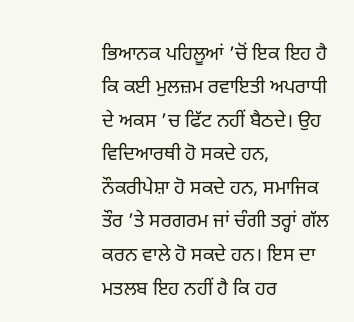ਭਿਆਨਕ ਪਹਿਲੂਆਂ ’ਚੋਂ ਇਕ ਇਹ ਹੈ ਕਿ ਕਈ ਮੁਲਜ਼ਮ ਰਵਾਇਤੀ ਅਪਰਾਧੀ ਦੇ ਅਕਸ ’ਚ ਫਿੱਟ ਨਹੀਂ ਬੈਠਦੇ। ਉਹ ਵਿਦਿਆਰਥੀ ਹੋ ਸਕਦੇ ਹਨ, ਨੌਕਰੀਪੇਸ਼ਾ ਹੋ ਸਕਦੇ ਹਨ, ਸਮਾਜਿਕ ਤੌਰ ’ਤੇ ਸਰਗਰਮ ਜਾਂ ਚੰਗੀ ਤਰ੍ਹਾਂ ਗੱਲ ਕਰਨ ਵਾਲੇ ਹੋ ਸਕਦੇ ਹਨ। ਇਸ ਦਾ ਮਤਲਬ ਇਹ ਨਹੀਂ ਹੈ ਕਿ ਹਰ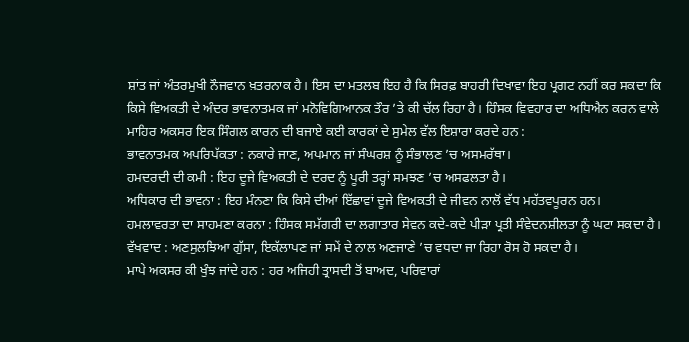ਸ਼ਾਂਤ ਜਾਂ ਅੰਤਰਮੁਖੀ ਨੌਜਵਾਨ ਖ਼ਤਰਨਾਕ ਹੈ। ਇਸ ਦਾ ਮਤਲਬ ਇਹ ਹੈ ਕਿ ਸਿਰਫ਼ ਬਾਹਰੀ ਦਿਖਾਵਾ ਇਹ ਪ੍ਰਗਟ ਨਹੀਂ ਕਰ ਸਕਦਾ ਕਿ ਕਿਸੇ ਵਿਅਕਤੀ ਦੇ ਅੰਦਰ ਭਾਵਨਾਤਮਕ ਜਾਂ ਮਨੋਵਿਗਿਆਨਕ ਤੌਰ ’ਤੇ ਕੀ ਚੱਲ ਰਿਹਾ ਹੈ। ਹਿੰਸਕ ਵਿਵਹਾਰ ਦਾ ਅਧਿਐਨ ਕਰਨ ਵਾਲੇ ਮਾਹਿਰ ਅਕਸਰ ਇਕ ਸਿੰਗਲ ਕਾਰਨ ਦੀ ਬਜਾਏ ਕਈ ਕਾਰਕਾਂ ਦੇ ਸੁਮੇਲ ਵੱਲ ਇਸ਼ਾਰਾ ਕਰਦੇ ਹਨ :
ਭਾਵਨਾਤਮਕ ਅਪਰਿਪੱਕਤਾ : ਨਕਾਰੇ ਜਾਣ, ਅਪਮਾਨ ਜਾਂ ਸੰਘਰਸ਼ ਨੂੰ ਸੰਭਾਲਣ ’ਚ ਅਸਮਰੱਥਾ।
ਹਮਦਰਦੀ ਦੀ ਕਮੀ : ਇਹ ਦੂਜੇ ਵਿਅਕਤੀ ਦੇ ਦਰਦ ਨੂੰ ਪੂਰੀ ਤਰ੍ਹਾਂ ਸਮਝਣ ’ਚ ਅਸਫਲਤਾ ਹੈ।
ਅਧਿਕਾਰ ਦੀ ਭਾਵਨਾ : ਇਹ ਮੰਨਣਾ ਕਿ ਕਿਸੇ ਦੀਆਂ ਇੱਛਾਵਾਂ ਦੂਜੇ ਵਿਅਕਤੀ ਦੇ ਜੀਵਨ ਨਾਲੋਂ ਵੱਧ ਮਹੱਤਵਪੂਰਨ ਹਨ।
ਹਮਲਾਵਰਤਾ ਦਾ ਸਾਹਮਣਾ ਕਰਨਾ : ਹਿੰਸਕ ਸਮੱਗਰੀ ਦਾ ਲਗਾਤਾਰ ਸੇਵਨ ਕਦੇ-ਕਦੇ ਪੀੜਾ ਪ੍ਰਤੀ ਸੰਵੇਦਨਸ਼ੀਲਤਾ ਨੂੰ ਘਟਾ ਸਕਦਾ ਹੈ।
ਵੱਖਵਾਦ : ਅਣਸੁਲਝਿਆ ਗੁੱਸਾ, ਇਕੱਲਾਪਣ ਜਾਂ ਸਮੇਂ ਦੇ ਨਾਲ ਅਣਜਾਣੇ ’ਚ ਵਧਦਾ ਜਾ ਰਿਹਾ ਰੋਸ ਹੋ ਸਕਦਾ ਹੈ।
ਮਾਪੇ ਅਕਸਰ ਕੀ ਖੁੰਝ ਜਾਂਦੇ ਹਨ : ਹਰ ਅਜਿਹੀ ਤ੍ਰਾਸਦੀ ਤੋਂ ਬਾਅਦ, ਪਰਿਵਾਰਾਂ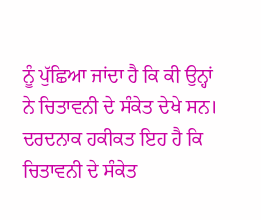ਨੂੰ ਪੁੱਛਿਆ ਜਾਂਦਾ ਹੈ ਕਿ ਕੀ ਉਨ੍ਹਾਂ ਨੇ ਚਿਤਾਵਨੀ ਦੇ ਸੰਕੇਤ ਦੇਖੇ ਸਨ। ਦਰਦਨਾਕ ਹਕੀਕਤ ਇਹ ਹੈ ਕਿ ਚਿਤਾਵਨੀ ਦੇ ਸੰਕੇਤ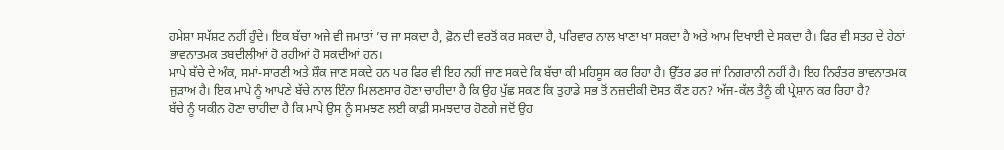ਹਮੇਸ਼ਾ ਸਪੱਸ਼ਟ ਨਹੀਂ ਹੁੰਦੇ। ਇਕ ਬੱਚਾ ਅਜੇ ਵੀ ਜਮਾਤਾਂ ’ਚ ਜਾ ਸਕਦਾ ਹੈ, ਫ਼ੋਨ ਦੀ ਵਰਤੋਂ ਕਰ ਸਕਦਾ ਹੈ, ਪਰਿਵਾਰ ਨਾਲ ਖਾਣਾ ਖਾ ਸਕਦਾ ਹੈ ਅਤੇ ਆਮ ਦਿਖਾਈ ਦੇ ਸਕਦਾ ਹੈ। ਫਿਰ ਵੀ ਸਤਹ ਦੇ ਹੇਠਾਂ ਭਾਵਨਾਤਮਕ ਤਬਦੀਲੀਆਂ ਹੋ ਰਹੀਆਂ ਹੋ ਸਕਦੀਆਂ ਹਨ।
ਮਾਪੇ ਬੱਚੇ ਦੇ ਅੰਕ, ਸਮਾਂ-ਸਾਰਣੀ ਅਤੇ ਸ਼ੌਕ ਜਾਣ ਸਕਦੇ ਹਨ ਪਰ ਫਿਰ ਵੀ ਇਹ ਨਹੀਂ ਜਾਣ ਸਕਦੇ ਕਿ ਬੱਚਾ ਕੀ ਮਹਿਸੂਸ ਕਰ ਰਿਹਾ ਹੈ। ਉੱਤਰ ਡਰ ਜਾਂ ਨਿਗਰਾਨੀ ਨਹੀਂ ਹੈ। ਇਹ ਨਿਰੰਤਰ ਭਾਵਨਾਤਮਕ ਜੁੜਾਅ ਹੈ। ਇਕ ਮਾਪੇ ਨੂੰ ਆਪਣੇ ਬੱਚੇ ਨਾਲ ਇੰਨਾ ਮਿਲਣਸਾਰ ਹੋਣਾ ਚਾਹੀਦਾ ਹੈ ਕਿ ਉਹ ਪੁੱਛ ਸਕਣ ਕਿ ਤੁਹਾਡੇ ਸਭ ਤੋਂ ਨਜ਼ਦੀਕੀ ਦੋਸਤ ਕੌਣ ਹਨ? ਅੱਜ-ਕੱਲ ਤੈਨੂੰ ਕੀ ਪ੍ਰੇਸ਼ਾਨ ਕਰ ਰਿਹਾ ਹੈ?
ਬੱਚੇ ਨੂੰ ਯਕੀਨ ਹੋਣਾ ਚਾਹੀਦਾ ਹੈ ਕਿ ਮਾਪੇ ਉਸ ਨੂੰ ਸਮਝਣ ਲਈ ਕਾਫ਼ੀ ਸਮਝਦਾਰ ਹੋਣਗੇ ਜਦੋਂ ਉਹ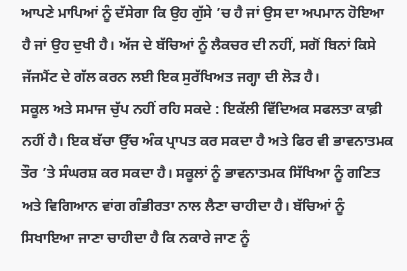ਆਪਣੇ ਮਾਪਿਆਂ ਨੂੰ ਦੱਸੇਗਾ ਕਿ ਉਹ ਗੁੱਸੇ ’ਚ ਹੈ ਜਾਂ ਉਸ ਦਾ ਅਪਮਾਨ ਹੋਇਆ ਹੈ ਜਾਂ ਉਹ ਦੁਖੀ ਹੈ। ਅੱਜ ਦੇ ਬੱਚਿਆਂ ਨੂੰ ਲੈਕਚਰ ਦੀ ਨਹੀਂ, ਸਗੋਂ ਬਿਨਾਂ ਕਿਸੇ ਜੱਜਮੈਂਟ ਦੇ ਗੱਲ ਕਰਨ ਲਈ ਇਕ ਸੁਰੱਖਿਅਤ ਜਗ੍ਹਾ ਦੀ ਲੋੜ ਹੈ।
ਸਕੂਲ ਅਤੇ ਸਮਾਜ ਚੁੱਪ ਨਹੀਂ ਰਹਿ ਸਕਦੇ : ਇਕੱਲੀ ਵਿੱਦਿਅਕ ਸਫਲਤਾ ਕਾਫ਼ੀ ਨਹੀਂ ਹੈ। ਇਕ ਬੱਚਾ ਉੱਚ ਅੰਕ ਪ੍ਰਾਪਤ ਕਰ ਸਕਦਾ ਹੈ ਅਤੇ ਫਿਰ ਵੀ ਭਾਵਨਾਤਮਕ ਤੌਰ ’ਤੇ ਸੰਘਰਸ਼ ਕਰ ਸਕਦਾ ਹੈ। ਸਕੂਲਾਂ ਨੂੰ ਭਾਵਨਾਤਮਕ ਸਿੱਖਿਆ ਨੂੰ ਗਣਿਤ ਅਤੇ ਵਿਗਿਆਨ ਵਾਂਗ ਗੰਭੀਰਤਾ ਨਾਲ ਲੈਣਾ ਚਾਹੀਦਾ ਹੈ। ਬੱਚਿਆਂ ਨੂੰ ਸਿਖਾਇਆ ਜਾਣਾ ਚਾਹੀਦਾ ਹੈ ਕਿ ਨਕਾਰੇ ਜਾਣ ਨੂੰ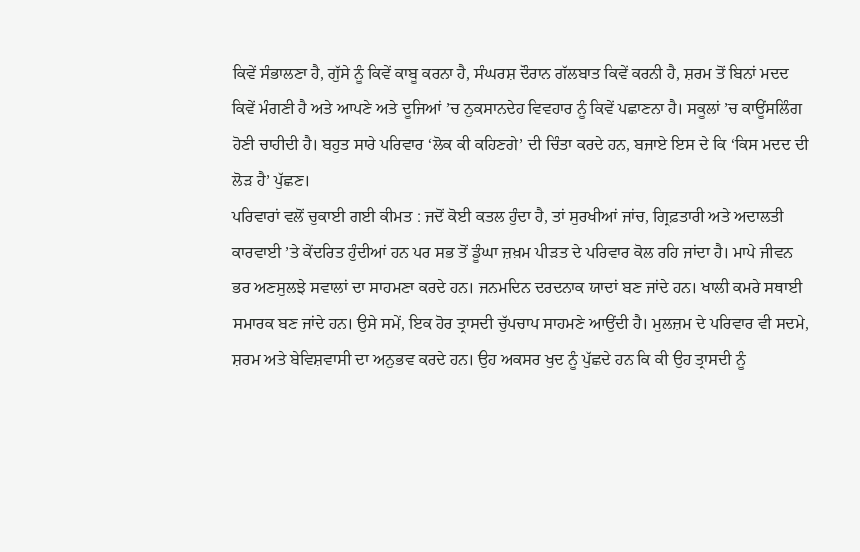ਕਿਵੇਂ ਸੰਭਾਲਣਾ ਹੈ, ਗੁੱਸੇ ਨੂੰ ਕਿਵੇਂ ਕਾਬੂ ਕਰਨਾ ਹੈ, ਸੰਘਰਸ਼ ਦੌਰਾਨ ਗੱਲਬਾਤ ਕਿਵੇਂ ਕਰਨੀ ਹੈ, ਸ਼ਰਮ ਤੋਂ ਬਿਨਾਂ ਮਦਦ ਕਿਵੇਂ ਮੰਗਣੀ ਹੈ ਅਤੇ ਆਪਣੇ ਅਤੇ ਦੂਜਿਆਂ ’ਚ ਨੁਕਸਾਨਦੇਹ ਵਿਵਹਾਰ ਨੂੰ ਕਿਵੇਂ ਪਛਾਣਨਾ ਹੈ। ਸਕੂਲਾਂ ’ਚ ਕਾਊਂਸਲਿੰਗ ਹੋਣੀ ਚਾਹੀਦੀ ਹੈ। ਬਹੁਤ ਸਾਰੇ ਪਰਿਵਾਰ ‘ਲੋਕ ਕੀ ਕਹਿਣਗੇ’ ਦੀ ਚਿੰਤਾ ਕਰਦੇ ਹਨ, ਬਜਾਏ ਇਸ ਦੇ ਕਿ ‘ਕਿਸ ਮਦਦ ਦੀ ਲੋੜ ਹੈ’ ਪੁੱਛਣ।
ਪਰਿਵਾਰਾਂ ਵਲੋਂ ਚੁਕਾਈ ਗਈ ਕੀਮਤ : ਜਦੋਂ ਕੋਈ ਕਤਲ ਹੁੰਦਾ ਹੈ, ਤਾਂ ਸੁਰਖੀਆਂ ਜਾਂਚ, ਗ੍ਰਿਫ਼ਤਾਰੀ ਅਤੇ ਅਦਾਲਤੀ ਕਾਰਵਾਈ ’ਤੇ ਕੇਂਦਰਿਤ ਹੁੰਦੀਆਂ ਹਨ ਪਰ ਸਭ ਤੋਂ ਡੂੰਘਾ ਜ਼ਖ਼ਮ ਪੀੜਤ ਦੇ ਪਰਿਵਾਰ ਕੋਲ ਰਹਿ ਜਾਂਦਾ ਹੈ। ਮਾਪੇ ਜੀਵਨ ਭਰ ਅਣਸੁਲਝੇ ਸਵਾਲਾਂ ਦਾ ਸਾਹਮਣਾ ਕਰਦੇ ਹਨ। ਜਨਮਦਿਨ ਦਰਦਨਾਕ ਯਾਦਾਂ ਬਣ ਜਾਂਦੇ ਹਨ। ਖਾਲੀ ਕਮਰੇ ਸਥਾਈ ਸਮਾਰਕ ਬਣ ਜਾਂਦੇ ਹਨ। ਉਸੇ ਸਮੇਂ, ਇਕ ਹੋਰ ਤ੍ਰਾਸਦੀ ਚੁੱਪਚਾਪ ਸਾਹਮਣੇ ਆਉਂਦੀ ਹੈ। ਮੁਲਜ਼ਮ ਦੇ ਪਰਿਵਾਰ ਵੀ ਸਦਮੇ, ਸ਼ਰਮ ਅਤੇ ਬੇਵਿਸ਼ਵਾਸੀ ਦਾ ਅਨੁਭਵ ਕਰਦੇ ਹਨ। ਉਹ ਅਕਸਰ ਖੁਦ ਨੂੰ ਪੁੱਛਦੇ ਹਨ ਕਿ ਕੀ ਉਹ ਤ੍ਰਾਸਦੀ ਨੂੰ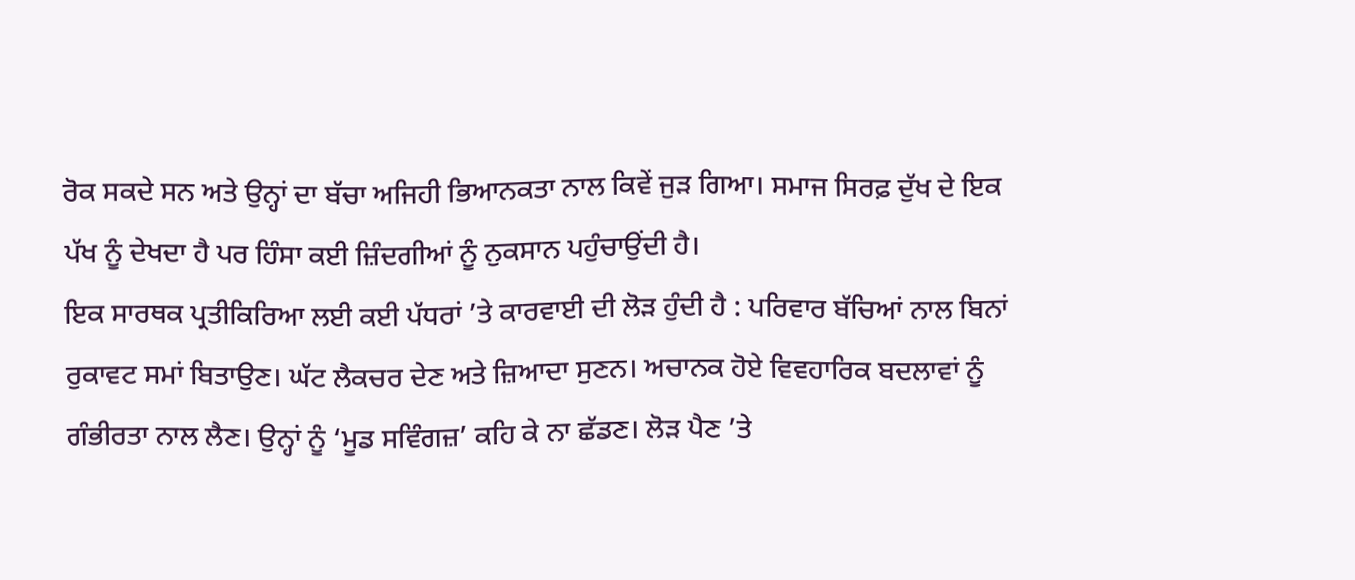ਰੋਕ ਸਕਦੇ ਸਨ ਅਤੇ ਉਨ੍ਹਾਂ ਦਾ ਬੱਚਾ ਅਜਿਹੀ ਭਿਆਨਕਤਾ ਨਾਲ ਕਿਵੇਂ ਜੁੜ ਗਿਆ। ਸਮਾਜ ਸਿਰਫ਼ ਦੁੱਖ ਦੇ ਇਕ ਪੱਖ ਨੂੰ ਦੇਖਦਾ ਹੈ ਪਰ ਹਿੰਸਾ ਕਈ ਜ਼ਿੰਦਗੀਆਂ ਨੂੰ ਨੁਕਸਾਨ ਪਹੁੰਚਾਉਂਦੀ ਹੈ।
ਇਕ ਸਾਰਥਕ ਪ੍ਰਤੀਕਿਰਿਆ ਲਈ ਕਈ ਪੱਧਰਾਂ ’ਤੇ ਕਾਰਵਾਈ ਦੀ ਲੋੜ ਹੁੰਦੀ ਹੈ : ਪਰਿਵਾਰ ਬੱਚਿਆਂ ਨਾਲ ਬਿਨਾਂ ਰੁਕਾਵਟ ਸਮਾਂ ਬਿਤਾਉਣ। ਘੱਟ ਲੈਕਚਰ ਦੇਣ ਅਤੇ ਜ਼ਿਆਦਾ ਸੁਣਨ। ਅਚਾਨਕ ਹੋਏ ਵਿਵਹਾਰਿਕ ਬਦਲਾਵਾਂ ਨੂੰ ਗੰਭੀਰਤਾ ਨਾਲ ਲੈਣ। ਉਨ੍ਹਾਂ ਨੂੰ ‘ਮੂਡ ਸਵਿੰਗਜ਼’ ਕਹਿ ਕੇ ਨਾ ਛੱਡਣ। ਲੋੜ ਪੈਣ ’ਤੇ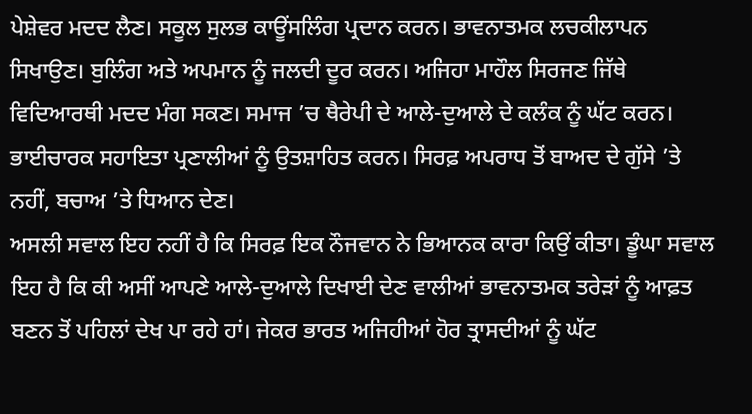ਪੇਸ਼ੇਵਰ ਮਦਦ ਲੈਣ। ਸਕੂਲ ਸੁਲਭ ਕਾਊਂਸਲਿੰਗ ਪ੍ਰਦਾਨ ਕਰਨ। ਭਾਵਨਾਤਮਕ ਲਚਕੀਲਾਪਨ ਸਿਖਾਉਣ। ਬੁਲਿੰਗ ਅਤੇ ਅਪਮਾਨ ਨੂੰ ਜਲਦੀ ਦੂਰ ਕਰਨ। ਅਜਿਹਾ ਮਾਹੌਲ ਸਿਰਜਣ ਜਿੱਥੇ ਵਿਦਿਆਰਥੀ ਮਦਦ ਮੰਗ ਸਕਣ। ਸਮਾਜ ’ਚ ਥੈਰੇਪੀ ਦੇ ਆਲੇ-ਦੁਆਲੇ ਦੇ ਕਲੰਕ ਨੂੰ ਘੱਟ ਕਰਨ। ਭਾਈਚਾਰਕ ਸਹਾਇਤਾ ਪ੍ਰਣਾਲੀਆਂ ਨੂੰ ਉਤਸ਼ਾਹਿਤ ਕਰਨ। ਸਿਰਫ਼ ਅਪਰਾਧ ਤੋਂ ਬਾਅਦ ਦੇ ਗੁੱਸੇ ’ਤੇ ਨਹੀਂ, ਬਚਾਅ ’ਤੇ ਧਿਆਨ ਦੇਣ।
ਅਸਲੀ ਸਵਾਲ ਇਹ ਨਹੀਂ ਹੈ ਕਿ ਸਿਰਫ਼ ਇਕ ਨੌਜਵਾਨ ਨੇ ਭਿਆਨਕ ਕਾਰਾ ਕਿਉਂ ਕੀਤਾ। ਡੂੰਘਾ ਸਵਾਲ ਇਹ ਹੈ ਕਿ ਕੀ ਅਸੀਂ ਆਪਣੇ ਆਲੇ-ਦੁਆਲੇ ਦਿਖਾਈ ਦੇਣ ਵਾਲੀਆਂ ਭਾਵਨਾਤਮਕ ਤਰੇੜਾਂ ਨੂੰ ਆਫ਼ਤ ਬਣਨ ਤੋਂ ਪਹਿਲਾਂ ਦੇਖ ਪਾ ਰਹੇ ਹਾਂ। ਜੇਕਰ ਭਾਰਤ ਅਜਿਹੀਆਂ ਹੋਰ ਤ੍ਰਾਸਦੀਆਂ ਨੂੰ ਘੱਟ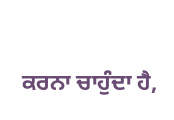ਕਰਨਾ ਚਾਹੁੰਦਾ ਹੈ,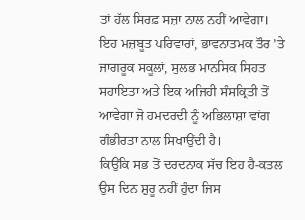ਤਾਂ ਹੱਲ ਸਿਰਫ਼ ਸਜ਼ਾ ਨਾਲ ਨਹੀਂ ਆਵੇਗਾ। ਇਹ ਮਜ਼ਬੂਤ ਪਰਿਵਾਰਾਂ, ਭਾਵਨਾਤਮਕ ਤੌਰ ’ਤੇ ਜਾਗਰੂਕ ਸਕੂਲਾਂ, ਸੁਲਭ ਮਾਨਸਿਕ ਸਿਹਤ ਸਹਾਇਤਾ ਅਤੇ ਇਕ ਅਜਿਹੀ ਸੰਸਕ੍ਰਿਤੀ ਤੋਂ ਆਵੇਗਾ ਜੋ ਹਮਦਰਦੀ ਨੂੰ ਅਭਿਲਾਸ਼ਾ ਵਾਂਗ ਗੰਭੀਰਤਾ ਨਾਲ ਸਿਖਾਉਂਦੀ ਹੈ।
ਕਿਉਂਕਿ ਸਭ ਤੋਂ ਦਰਦਨਾਕ ਸੱਚ ਇਹ ਹੈ-ਕਤਲ ਉਸ ਦਿਨ ਸ਼ੁਰੂ ਨਹੀਂ ਹੁੰਦਾ ਜਿਸ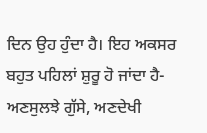ਦਿਨ ਉਹ ਹੁੰਦਾ ਹੈ। ਇਹ ਅਕਸਰ ਬਹੁਤ ਪਹਿਲਾਂ ਸ਼ੁਰੂ ਹੋ ਜਾਂਦਾ ਹੈ-ਅਣਸੁਲਝੇ ਗੁੱਸੇ, ਅਣਦੇਖੀ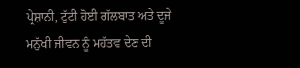ਪ੍ਰੇਸ਼ਾਨੀ, ਟੁੱਟੀ ਹੋਈ ਗੱਲਬਾਤ ਅਤੇ ਦੂਜੇ ਮਨੁੱਖੀ ਜੀਵਨ ਨੂੰ ਮਹੱਤਵ ਦੇਣ ਦੀ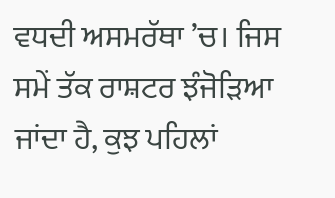ਵਧਦੀ ਅਸਮਰੱਥਾ ’ਚ। ਜਿਸ ਸਮੇਂ ਤੱਕ ਰਾਸ਼ਟਰ ਝੰਜੋੜਿਆ ਜਾਂਦਾ ਹੈ, ਕੁਝ ਪਹਿਲਾਂ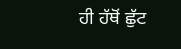ਹੀ ਹੱਥੋਂ ਛੁੱਟ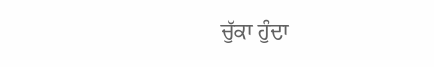ਚੁੱਕਾ ਹੁੰਦਾ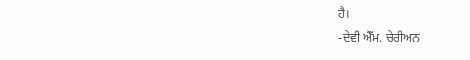ਹੈ।
-ਦੇਵੀ ਐੱਮ. ਚੇਰੀਅਨ